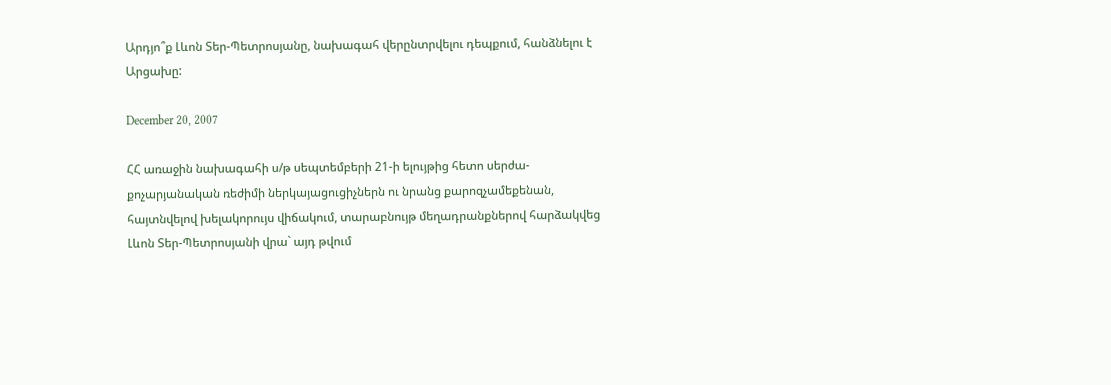Արդյո՞ք Լևոն Տեր-Պետրոսյանը, նախագահ վերընտրվելու դեպքում, հանձնելու է Արցախը:

December 20, 2007

ՀՀ առաջին նախագահի ս/թ սեպտեմբերի 21-ի ելույթից հետո սերժա-քոչարյանական ռեժիմի ներկայացուցիչներն ու նրանց քարոզչամեքենան, հայտնվելով խելակորույս վիճակում, տարաբնույթ մեղադրանքներով հարձակվեց Լևոն Տեր-Պետրոսյանի վրա` այդ թվում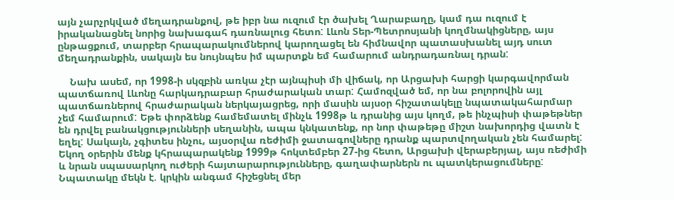այն չարչրկված մեղադրանքով, թե իբր նա ուզում էր ծախել Ղարաբաղը, կամ դա ուզում է իրականացնել նորից նախագահ դառնալուց հետո: Լևոն Տեր-Պետրոսյանի կողմնակիցները, այս ընթացքում, տարբեր հրապարակումներով կարողացել են հիմնավոր պատասխանել այդ սուտ մեղադրանքին, սակայն ես նույնպես իմ պարտքն եմ համարում անդրադառնալ դրան:

    Նախ ասեմ, որ 1998-ի սկզբին առկա չէր այնպիսի մի վիճակ, որ Արցախի հարցի կարգավորման պատճառով Լևոնը հարկադրաբար հրաժարական տար: Համոզված եմ, որ նա բոլորովին այլ պատճառներով հրաժարական ներկայացրեց, որի մասին այսօր հիշատակելը նպատակահարմար չեմ համարում: Եթե փորձենք համեմատել մինչև 1998թ և դրանից այս կողմ, թե ինչպիսի փաթեթներ են դրվել բանակցությունների սեղանին, ապա կնկատենք, որ նոր փաթեթը միշտ նախորդից վատն է եղել: Սակայն, չգիտես ինչու, այսօրվա ռեժիմի ջատագովները դրանք պարտվողական չեն համարել: Եկող օրերին մենք կհրապարակենք 1999թ հոկտեմբեր 27-ից հետո, Արցախի վերաբերյալ, այս ռեժիմի և նրան սպասարկող ուժերի հայտարարությունները, գաղափարներն ու պատկերացումները: Նպատակը մեկն է. կրկին անգամ հիշեցնել մեր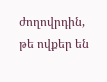ժողովրդին, թե ովքեր են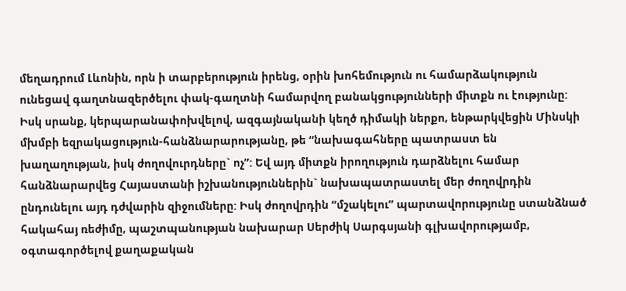մեղադրում Լևոնին, որն ի տարբերություն իրենց, օրին խոհեմություն ու համարձակություն ունեցավ գաղտնազերծելու փակ-գաղտնի համարվող բանակցությունների միտքն ու էությունը: Իսկ սրանք, կերպարանափոխվելով, ազգայնականի կեղծ դիմակի ներքո, ենթարկվեցին Մինսկի մխմբի եզրակացություն-հանձնարարությանը, թե “նախագահները պատրաստ են խաղաղության, իսկ ժողովուրդները` ոչ”: Եվ այդ միտքն իրողություն դարձնելու համար հանձնարարվեց Հայաստանի իշխանություններին` նախապատրաստել մեր ժողովրդին ընդունելու այդ դժվարին զիջումները: Իսկ ժողովրդին “մշակելու” պարտավորությունը ստանձնած հակահայ ռեժիմը, պաշտպանության նախարար Սերժիկ Սարգսյանի գլխավորությամբ, օգտագործելով քաղաքական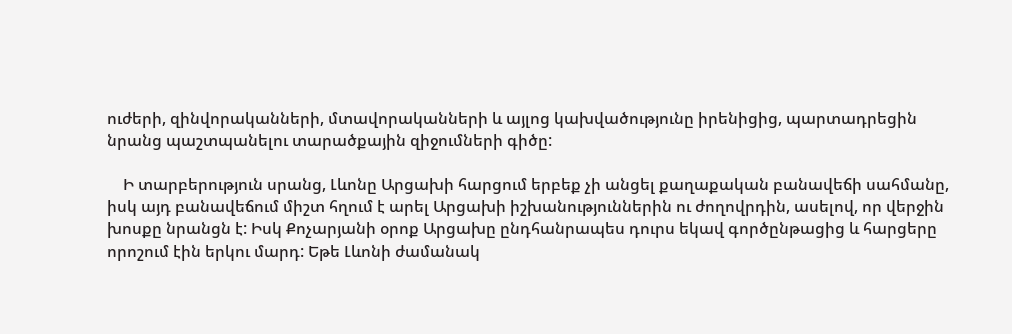ուժերի, զինվորականների, մտավորականների և այլոց կախվածությունը իրենիցից, պարտադրեցին նրանց պաշտպանելու տարածքային զիջումների գիծը:

    Ի տարբերություն սրանց, Լևոնը Արցախի հարցում երբեք չի անցել քաղաքական բանավեճի սահմանը, իսկ այդ բանավեճում միշտ հղում է արել Արցախի իշխանություններին ու ժողովրդին, ասելով, որ վերջին խոսքը նրանցն է: Իսկ Քոչարյանի օրոք Արցախը ընդհանրապես դուրս եկավ գործընթացից և հարցերը որոշում էին երկու մարդ: Եթե Լևոնի ժամանակ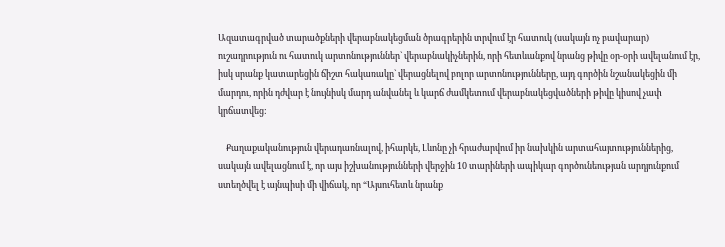Ազատագրված տարածքների վերաբնակեցման ծրագրերին տրվում էր հատուկ (սակայն ոչ բավարար) ուշադրություն ու հատուկ արտոնություններ` վերաբնակիչներին, որի հետևանքով նրանց թիվը օր-օրի ավելանում էր, իսկ սրանք կատարեցին ճիշտ հակառակը` վերացնելով բոլոր արտոնությունները, այդ գործին նշանակեցին մի մարդու, որին դժվար է նույնիսկ մարդ անվանել և կարճ ժամկետում վերաբնակեցվածների թիվը կիսով չափ կրճատվեց:

    Քաղաքականություն վերադառնալով, իհարկե, Լևոնը չի հրաժարվում իր նախկին արտահայտություններից, սակայն ավելացնում է, որ այս իշխանությունների վերջին 10 տարիների ապիկար գործունեության արդյունքում ստեղծվել է այնպիսի մի վիճակ, որ “Այսուհետև նրանք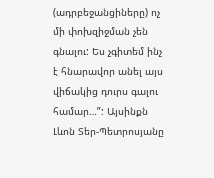(ադրբեջանցիները) ոչ մի փոխզիջման չեն գնալու: Ես չգիտեմ ինչ է հնարավոր անել այս վիճակից դուրս գալու համար…”: Այսինքն Լևոն Տեր-Պետրոսյանը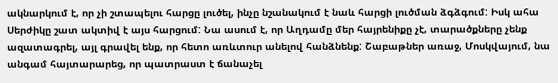ակնարկում է, որ չի շտապելու հարցը լուծել, ինչը նշանակում է նաև հարցի լուծման ձգձգում: Իսկ ահա Սերժիկը շատ ակտիվ է այս հարցում: Նա ասում է, որ Աղդամը մեր հայրենիքը չէ, տարածքները չենք ազատագրել, այլ գրավել ենք, որ հետո առևտուր անելով հանձնենք: Շաբաթներ առաջ, Մոսկվայում, նա անգամ հայտարարեց, որ պատրաստ է ճանաչել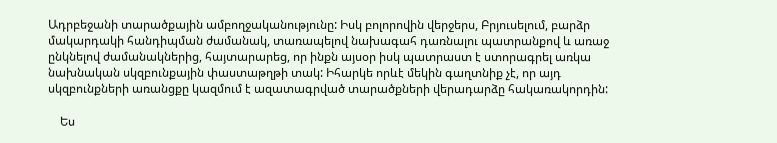Ադրբեջանի տարածքային ամբողջականությունը: Իսկ բոլորովին վերջերս, Բրյուսելում, բարձր մակարդակի հանդիպման ժամանակ, տառապելով նախագահ դառնալու պատրանքով և առաջ ընկնելով ժամանակներից, հայտարարեց, որ ինքն այսօր իսկ պատրաստ է ստորագրել առկա նախնական սկզբունքային փաստաթղթի տակ: Իհարկե որևէ մեկին գաղտնիք չէ, որ այդ սկզբունքների առանցքը կազմում է ազատագրված տարածքների վերադարձը հակառակորդին:

    Ես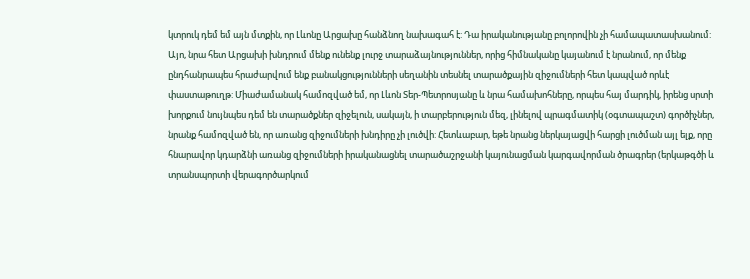կտրուկ դեմ եմ այն մտքին, որ Լևոնը Արցախը հանձնող նախագահ է: Դա իրականությանը բոլորովին չի համապատասխանում: Այո, նրա հետ Արցախի խնդրում մենք ունենք լուրջ տարաձայնություններ, որից հիմնականը կայանում է նրանում, որ մենք ընդհանրապես հրաժարվում ենք բանակցությունների սեղանին տեսնել տարածքային զիջումների հետ կապված որևէ փաստաթուղթ: Միաժամանակ համոզված եմ, որ Լևոն Տեր-Պետրոսյանը և նրա համախոհները, որպես հայ մարդիկ, իրենց սրտի խորքում նույնպես դեմ են տարածքներ զիջելուն, սակայն, ի տարբերություն մեզ, լինելով պրագմատիկ (օգտապաշտ) գործիչներ, նրանք համոզված են, որ առանց զիջումների խնդիրը չի լուծվի: Հետևաբար, եթե նրանց ներկայացվի հարցի լուծման այլ ելք, որը հնարավոր կդարձնի առանց զիջումների իրականացնել տարածաշրջանի կայունացման կարգավորման ծրագրեր (երկաթգծի և տրանսպորտի վերագործարկում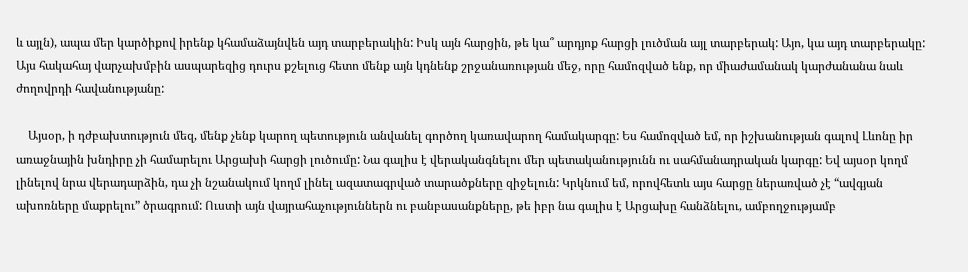և այլն), ապա մեր կարծիքով իրենք կհամաձայնվեն այդ տարբերակին: Իսկ այն հարցին, թե կա՞ արդյոք հարցի լուծման այլ տարբերակ: Այո, կա այդ տարբերակը: Այս հակահայ վարչախմբին ասպարեզից դուրս քշելուց հետո մենք այն կդնենք շրջանառության մեջ, որը համոզված ենք, որ միաժամանակ կարժանանա նաև ժողովրդի հավանությանը:

    Այսօր, ի դժբախտություն մեզ, մենք չենք կարող պետություն անվանել գործող կառավարող համակարգը: Ես համոզված եմ, որ իշխանության գալով Լևոնը իր առաջնային խնդիրը չի համարելու Արցախի հարցի լուծումը: Նա գալիս է վերականգնելու մեր պետականությունն ու սահմանադրական կարգը: Եվ այսօր կողմ լինելով նրա վերադարձին, դա չի նշանակում կողմ լինել ազատագրված տարածքները զիջելուն: Կրկնում եմ, որովհետև այս հարցը ներառված չէ “ավգյան ախոռները մաքրելու” ծրագրում: Ուստի այն վայրահաչություններն ու բանբասանքները, թե իբր նա գալիս է Արցախը հանձնելու, ամբողջությամբ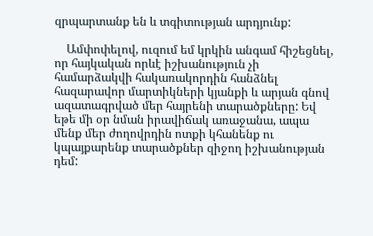զրպարտանք են և տգիտության արդյունք:

    Ամփոփելով, ուզում եմ կրկին անգամ հիշեցնել, որ հայկական որևէ իշխանություն չի համարձակվի հակառակորդին հանձնել հազարավոր մարտիկների կյանքի և արյան գնով ազատագրված մեր հայրենի տարածքները: Եվ եթե մի օր նման իրավիճակ առաջանա, ապա մենք մեր ժողովրդին ոտքի կհանենք ու կպայքարենք տարածքներ զիջող իշխանության դեմ: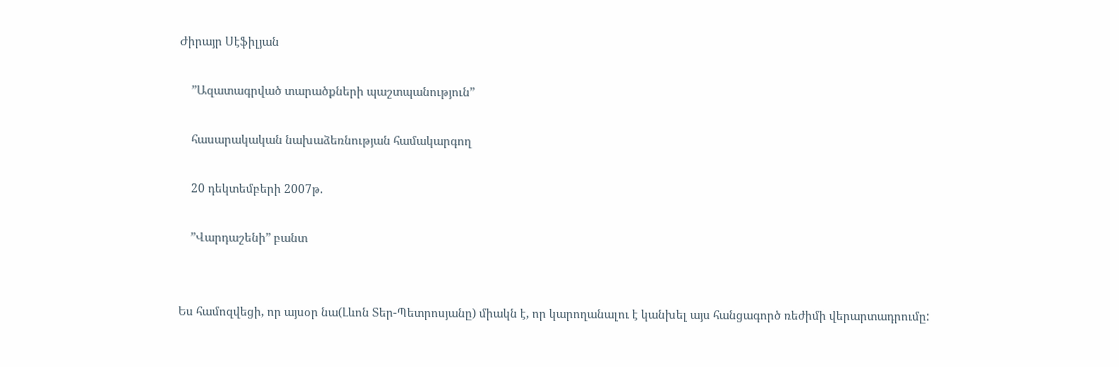Ժիրայր Սէֆիլյան

    ”Ազատագրված տարածքների պաշտպանություն”

    հասարակական նախաձեռնության համակարգող

    20 դեկտեմբերի 2007թ.

    ”Վարդաշենի” բանտ


Ես համոզվեցի, որ այսօր նա(Լևոն Տեր-Պետրոսյանը) միակն է, որ կարողանալու է կանխել այս հանցագործ ռեժիմի վերարտադրումը: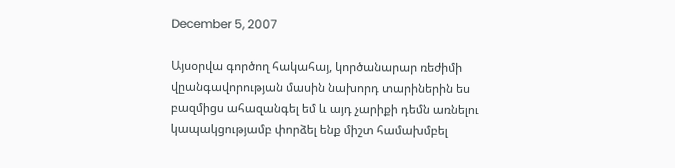December 5, 2007

Այսօրվա գործող հակահայ, կործանարար ռեժիմի վըանգավորության մասին նախորդ տարիներին ես բազմիցս ահազանգել եմ և այդ չարիքի դեմն առնելու կապակցությամբ փորձել ենք միշտ համախմբել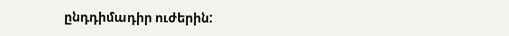ընդդիմադիր ուժերին: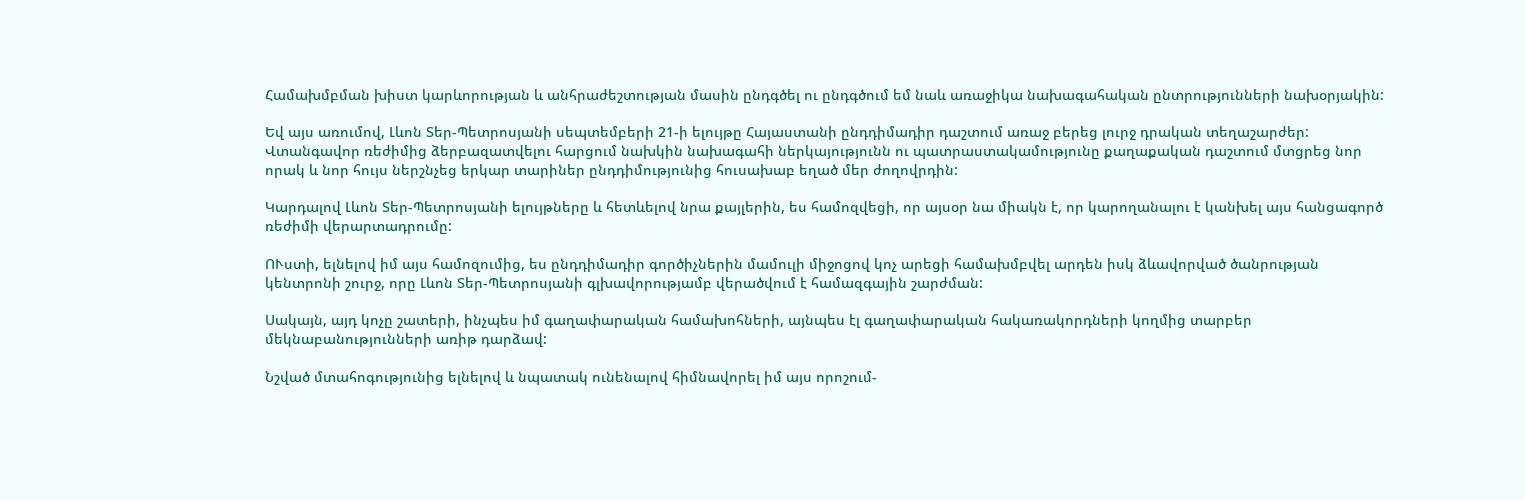Համախմբման խիստ կարևորության և անհրաժեշտության մասին ընդգծել ու ընդգծում եմ նաև առաջիկա նախագահական ընտրությունների նախօրյակին:

Եվ այս առումով, Լևոն Տեր-Պետրոսյանի սեպտեմբերի 21-ի ելույթը Հայաստանի ընդդիմադիր դաշտում առաջ բերեց լուրջ դրական տեղաշարժեր: Վտանգավոր ռեժիմից ձերբազատվելու հարցում նախկին նախագահի ներկայությունն ու պատրաստակամությունը քաղաքական դաշտում մտցրեց նոր որակ և նոր հույս ներշնչեց երկար տարիներ ընդդիմությունից հուսախաբ եղած մեր ժողովրդին:

Կարդալով Լևոն Տեր-Պետրոսյանի ելույթները և հետևելով նրա քայլերին, ես համոզվեցի, որ այսօր նա միակն է, որ կարողանալու է կանխել այս հանցագործ ռեժիմի վերարտադրումը:

ՈՒստի, ելնելով իմ այս համոզումից, ես ընդդիմադիր գործիչներին մամուլի միջոցով կոչ արեցի համախմբվել արդեն իսկ ձևավորված ծանրության կենտրոնի շուրջ, որը Լևոն Տեր-Պետրոսյանի գլխավորությամբ վերածվում է համազգային շարժման:

Սակայն, այդ կոչը շատերի, ինչպես իմ գաղափարական համախոհների, այնպես էլ գաղափարական հակառակորդների կողմից տարբեր մեկնաբանությունների առիթ դարձավ:

Նշված մտահոգությունից ելնելով և նպատակ ունենալով հիմնավորել իմ այս որոշում-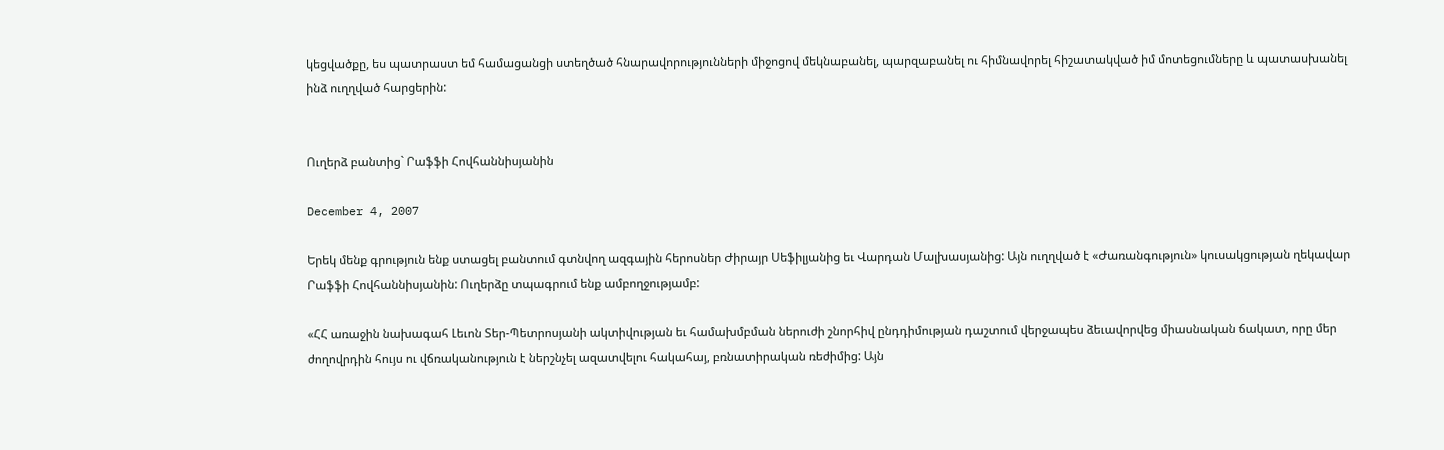կեցվածքը, ես պատրաստ եմ համացանցի ստեղծած հնարավորությունների միջոցով մեկնաբանել, պարզաբանել ու հիմնավորել հիշատակված իմ մոտեցումները և պատասխանել ինձ ուղղված հարցերին:


Ուղերձ բանտից` Րաֆֆի Հովհաննիսյանին

December 4, 2007

Երեկ մենք գրություն ենք ստացել բանտում գտնվող ազգային հերոսներ Ժիրայր Սեֆիլյանից եւ Վարդան Մալխասյանից: Այն ուղղված է «Ժառանգություն» կուսակցության ղեկավար Րաֆֆի Հովհաննիսյանին: Ուղերձը տպագրում ենք ամբողջությամբ:

«ՀՀ առաջին նախագահ Լեւոն Տեր-Պետրոսյանի ակտիվության եւ համախմբման ներուժի շնորհիվ ընդդիմության դաշտում վերջապես ձեւավորվեց միասնական ճակատ, որը մեր ժողովրդին հույս ու վճռականություն է ներշնչել ազատվելու հակահայ, բռնատիրական ռեժիմից: Այն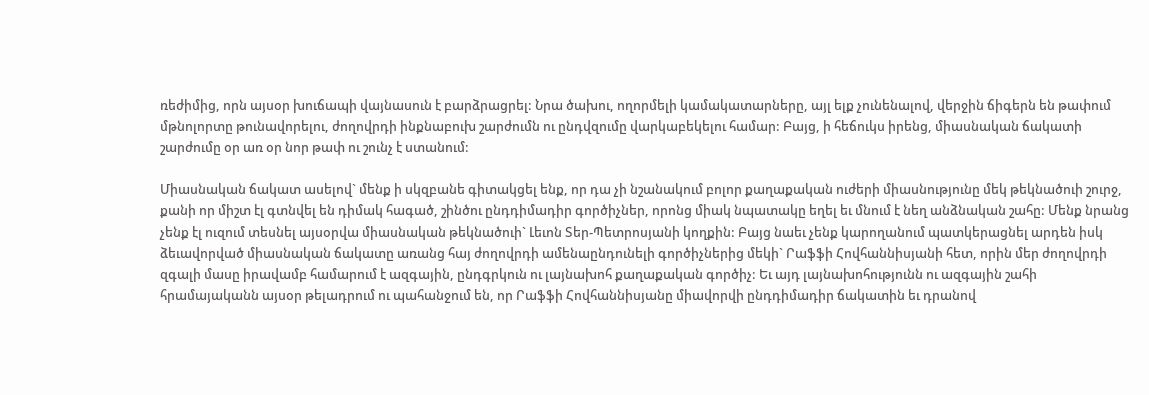ռեժիմից, որն այսօր խուճապի վայնասուն է բարձրացրել: Նրա ծախու, ողորմելի կամակատարները, այլ ելք չունենալով, վերջին ճիգերն են թափում մթնոլորտը թունավորելու, ժողովրդի ինքնաբուխ շարժումն ու ընդվզումը վարկաբեկելու համար: Բայց, ի հեճուկս իրենց, միասնական ճակատի շարժումը օր առ օր նոր թափ ու շունչ է ստանում:

Միասնական ճակատ ասելով` մենք ի սկզբանե գիտակցել ենք, որ դա չի նշանակում բոլոր քաղաքական ուժերի միասնությունը մեկ թեկնածուի շուրջ, քանի որ միշտ էլ գտնվել են դիմակ հագած, շինծու ընդդիմադիր գործիչներ, որոնց միակ նպատակը եղել եւ մնում է նեղ անձնական շահը: Մենք նրանց չենք էլ ուզում տեսնել այսօրվա միասնական թեկնածուի` Լեւոն Տեր-Պետրոսյանի կողքին: Բայց նաեւ չենք կարողանում պատկերացնել արդեն իսկ ձեւավորված միասնական ճակատը առանց հայ ժողովրդի ամենաընդունելի գործիչներից մեկի` Րաֆֆի Հովհաննիսյանի հետ, որին մեր ժողովրդի զգալի մասը իրավամբ համարում է ազգային, ընդգրկուն ու լայնախոհ քաղաքական գործիչ: Եւ այդ լայնախոհությունն ու ազգային շահի հրամայականն այսօր թելադրում ու պահանջում են, որ Րաֆֆի Հովհաննիսյանը միավորվի ընդդիմադիր ճակատին եւ դրանով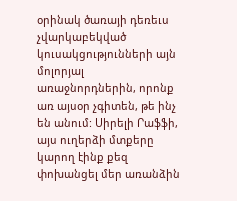օրինակ ծառայի դեռեւս չվարկաբեկված կուսակցությունների այն մոլորյալ առաջնորդներին, որոնք առ այսօր չգիտեն, թե ինչ են անում: Սիրելի Րաֆֆի, այս ուղերձի մտքերը կարող էինք քեզ փոխանցել մեր առանձին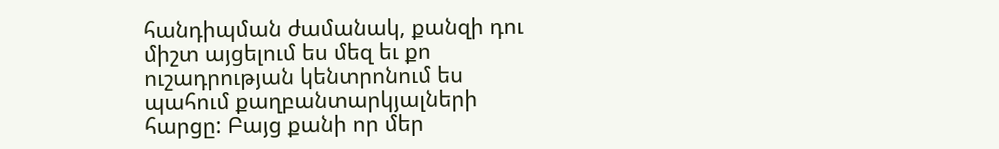հանդիպման ժամանակ, քանզի դու միշտ այցելում ես մեզ եւ քո ուշադրության կենտրոնում ես պահում քաղբանտարկյալների հարցը: Բայց քանի որ մեր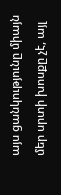այս ցանկությունը միայն մեր սրտի խոսքը չէ, այլ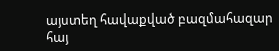այստեղ հավաքված բազմահազար հայ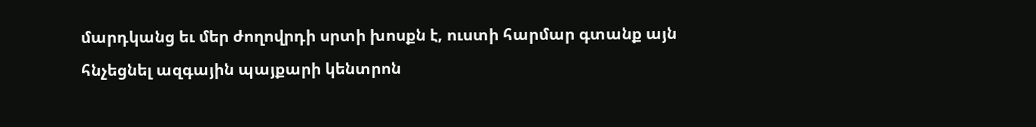մարդկանց եւ մեր ժողովրդի սրտի խոսքն է, ուստի հարմար գտանք այն հնչեցնել ազգային պայքարի կենտրոն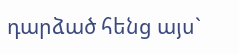դարձած հենց այս`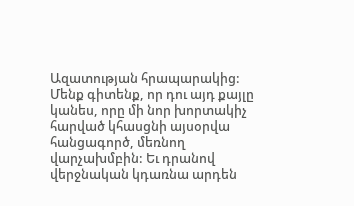Ազատության հրապարակից: Մենք գիտենք, որ դու այդ քայլը կանես, որը մի նոր խորտակիչ հարված կհասցնի այսօրվա հանցագործ, մեռնող վարչախմբին: Եւ դրանով վերջնական կդառնա արդեն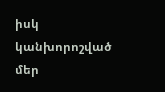իսկ կանխորոշված մեր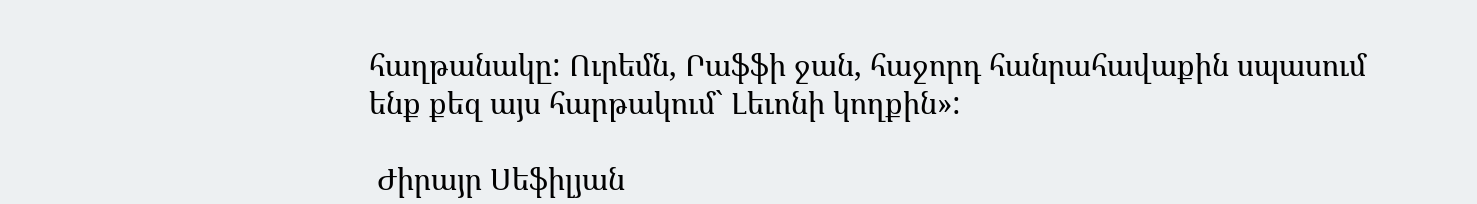հաղթանակը: Ուրեմն, Րաֆֆի ջան, հաջորդ հանրահավաքին սպասում ենք քեզ այս հարթակում` Լեւոնի կողքին»:

 Ժիրայր Սեֆիլյան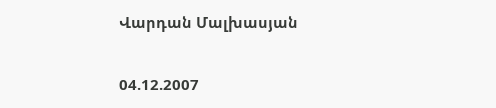Վարդան Մալխասյան

04.12.2007